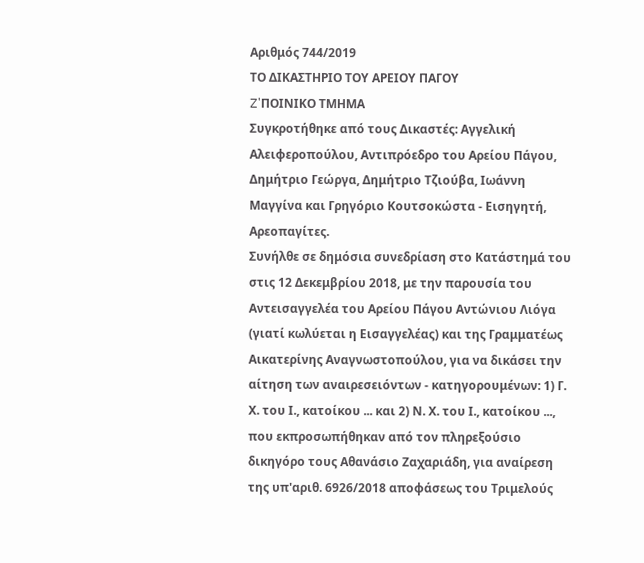Αριθμός 744/2019
ΤΟ ΔΙΚΑΣΤΗΡΙΟ ΤΟΥ ΑΡΕΙΟΥ ΠΑΓΟΥ
Z'ΠΟΙΝΙΚΟ ΤΜΗΜΑ
Συγκροτήθηκε από τους Δικαστές: Αγγελική Αλειφεροπούλου, Αντιπρόεδρο του Αρείου Πάγου, Δημήτριο Γεώργα, Δημήτριο Τζιούβα, Ιωάννη Μαγγίνα και Γρηγόριο Κουτσοκώστα - Εισηγητή, Αρεοπαγίτες.
Συνήλθε σε δημόσια συνεδρίαση στο Κατάστημά του στις 12 Δεκεμβρίου 2018, με την παρουσία του Αντεισαγγελέα του Αρείου Πάγου Αντώνιου Λιόγα (γιατί κωλύεται η Εισαγγελέας) και της Γραμματέως Αικατερίνης Αναγνωστοπούλου, για να δικάσει την αίτηση των αναιρεσειόντων - κατηγορουμένων: 1) Γ. Χ. του Ι., κατοίκου ... και 2) Ν. Χ. του Ι., κατοίκου ..., που εκπροσωπήθηκαν από τον πληρεξούσιο δικηγόρο τους Αθανάσιο Ζαχαριάδη, για αναίρεση της υπ'αριθ. 6926/2018 αποφάσεως του Τριμελούς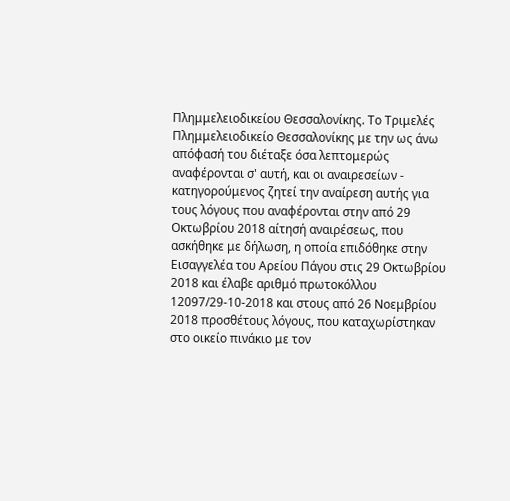Πλημμελειοδικείου Θεσσαλονίκης. Το Τριμελές Πλημμελειοδικείο Θεσσαλονίκης με την ως άνω απόφασή του διέταξε όσα λεπτομερώς αναφέρονται σ' αυτή, και oι αναιρεσείων - κατηγορούμενος ζητεί την αναίρεση αυτής για τους λόγους που αναφέρονται στην από 29 Οκτωβρίου 2018 αίτησή αναιρέσεως, που ασκήθηκε με δήλωση, η οποία επιδόθηκε στην Εισαγγελέα του Αρείου Πάγου στις 29 Οκτωβρίου 2018 και έλαβε αριθμό πρωτοκόλλου 12097/29-10-2018 και στους από 26 Νοεμβρίου 2018 προσθέτους λόγους, που καταχωρίστηκαν στο οικείο πινάκιο με τον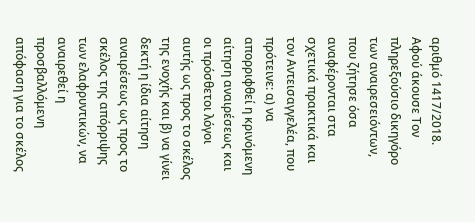αριθμό 1417/2018.
Αφού άκουσε Τον πληρεξούσιο δικηγόρο των αναιρεσειόντων, που ζήτησε όσα αναφέρονται στα σχετικά πρακτικά και τον Αντεισαγγελέα, που πρότεινε: α) να απορριφθεί η κρινόμενη αίτηση αναιρέσεως και οι πρόσθετοι λόγοι αυτής ως προς το σκέλος της ενοχής και β) να γίνει δεκτή η ίδια αίτηση αναιρέσεως ως προς το σκέλος της απόρριψης των ελαφρυντικών, να αναιρεθεί η προσβαλλόμενη απόφαση για το σκέλος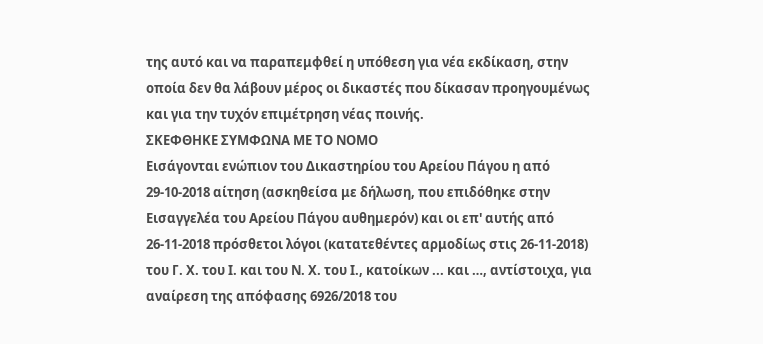της αυτό και να παραπεμφθεί η υπόθεση για νέα εκδίκαση, στην οποία δεν θα λάβουν μέρος οι δικαστές που δίκασαν προηγουμένως και για την τυχόν επιμέτρηση νέας ποινής.
ΣΚΕΦΘΗΚΕ ΣΥΜΦΩΝΑ ΜΕ ΤΟ ΝΟΜΟ
Εισάγονται ενώπιον του Δικαστηρίου του Αρείου Πάγου η από 29-10-2018 αίτηση (ασκηθείσα με δήλωση, που επιδόθηκε στην Εισαγγελέα του Αρείου Πάγου αυθημερόν) και οι επ' αυτής από 26-11-2018 πρόσθετοι λόγοι (κατατεθέντες αρμοδίως στις 26-11-2018) του Γ. Χ. του Ι. και του Ν. Χ. του Ι., κατοίκων ... και …, αντίστοιχα, για αναίρεση της απόφασης 6926/2018 του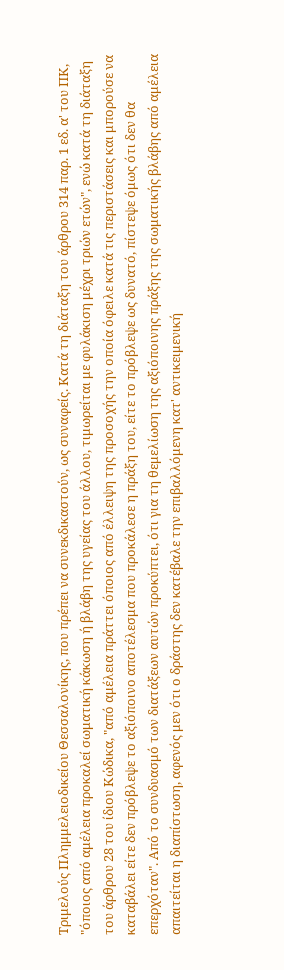Τριμελούς Πλημμελειοδικείου Θεσσαλονίκης, που πρέπει να συνεκδικαστούν, ως συναφείς. Κατά τη διάταξη του άρθρου 314 παρ. 1 εδ. α' του ΠΚ, "όποιος από αμέλεια προκαλεί σωματική κάκωση ή βλάβη της υγείας του άλλου, τιμωρείται με φυλάκιση μέχρι τριών ετών", ενώ κατά τη διάταξη του άρθρου 28 του ίδιου Κώδικα, "από αμέλεια πράττει όποιος από έλλειψη της προσοχής την οποία όφειλε κατά τις περιστάσεις και μπορούσε να καταβάλει είτε δεν πρόβλεψε το αξιόποινο αποτέλεσμα που προκάλεσε η πράξη του, είτε το πρόβλεψε ως δυνατό, πίστεψε όμως ότι δεν θα επερχόταν". Από το συνδυασμό των διατάξεων αυτών προκύπτει, ότι για τη θεμελίωση της αξιόποινης πράξης της σωματικής βλάβης από αμέλεια απαιτείται η διαπίστωση, αφενός μεν ότι ο δράστης δεν κατέβαλε την επιβαλλόμενη κατ' αντικειμενική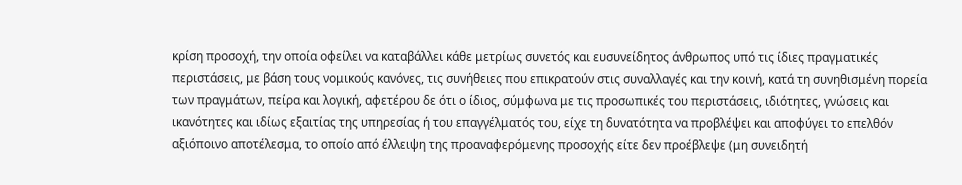κρίση προσοχή, την οποία οφείλει να καταβάλλει κάθε μετρίως συνετός και ευσυνείδητος άνθρωπος υπό τις ίδιες πραγματικές περιστάσεις, με βάση τους νομικούς κανόνες, τις συνήθειες που επικρατούν στις συναλλαγές και την κοινή, κατά τη συνηθισμένη πορεία των πραγμάτων, πείρα και λογική, αφετέρου δε ότι ο ίδιος, σύμφωνα με τις προσωπικές του περιστάσεις, ιδιότητες, γνώσεις και ικανότητες και ιδίως εξαιτίας της υπηρεσίας ή του επαγγέλματός του, είχε τη δυνατότητα να προβλέψει και αποφύγει το επελθόν αξιόποινο αποτέλεσμα, το οποίο από έλλειψη της προαναφερόμενης προσοχής είτε δεν προέβλεψε (μη συνειδητή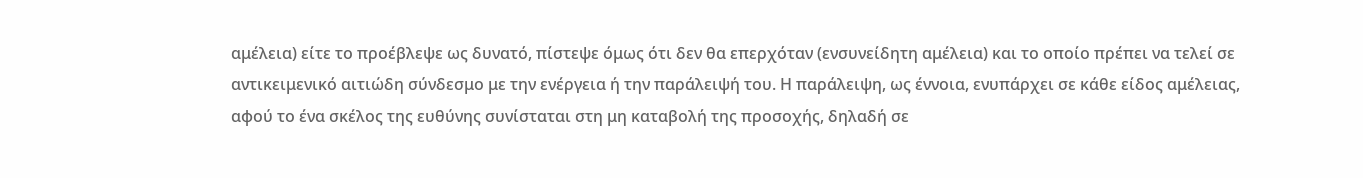αμέλεια) είτε το προέβλεψε ως δυνατό, πίστεψε όμως ότι δεν θα επερχόταν (ενσυνείδητη αμέλεια) και το οποίο πρέπει να τελεί σε αντικειμενικό αιτιώδη σύνδεσμο με την ενέργεια ή την παράλειψή του. Η παράλειψη, ως έννοια, ενυπάρχει σε κάθε είδος αμέλειας, αφού το ένα σκέλος της ευθύνης συνίσταται στη μη καταβολή της προσοχής, δηλαδή σε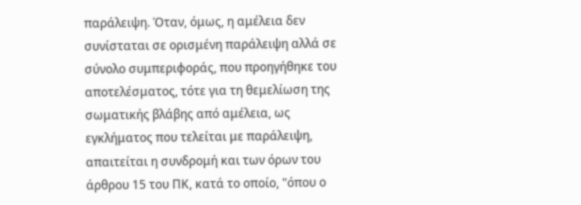παράλειψη. Όταν, όμως, η αμέλεια δεν συνίσταται σε ορισμένη παράλειψη αλλά σε σύνολο συμπεριφοράς, που προηγήθηκε του αποτελέσματος, τότε για τη θεμελίωση της σωματικής βλάβης από αμέλεια, ως εγκλήματος που τελείται με παράλειψη, απαιτείται η συνδρομή και των όρων του άρθρου 15 του ΠΚ, κατά το οποίο, "όπου ο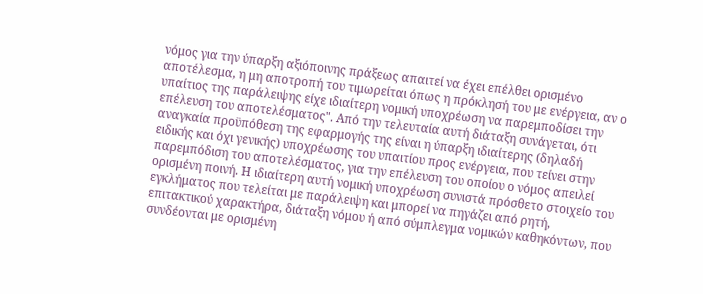νόμος για την ύπαρξη αξιόποινης πράξεως απαιτεί να έχει επέλθει ορισμένο αποτέλεσμα, η μη αποτροπή του τιμωρείται όπως η πρόκλησή του με ενέργεια, αν ο υπαίτιος της παράλειψης είχε ιδιαίτερη νομική υποχρέωση να παρεμποδίσει την επέλευση του αποτελέσματος". Από την τελευταία αυτή διάταξη συνάγεται, ότι αναγκαία προϋπόθεση της εφαρμογής της είναι η ύπαρξη ιδιαίτερης (δηλαδή ειδικής και όχι γενικής) υποχρέωσης του υπαιτίου προς ενέργεια, που τείνει στην παρεμπόδιση του αποτελέσματος, για την επέλευση του οποίου ο νόμος απειλεί ορισμένη ποινή. Η ιδιαίτερη αυτή νομική υποχρέωση συνιστά πρόσθετο στοιχείο του εγκλήματος που τελείται με παράλειψη και μπορεί να πηγάζει από ρητή, επιτακτικού χαρακτήρα, διάταξη νόμου ή από σύμπλεγμα νομικών καθηκόντων, που συνδέονται με ορισμένη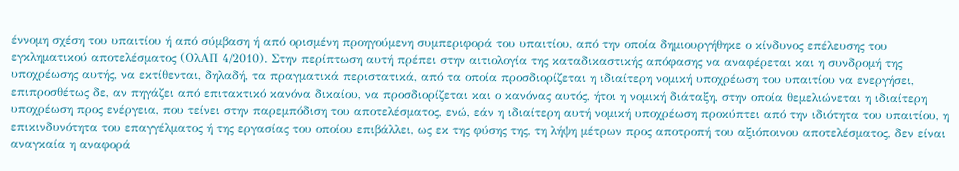έννομη σχέση του υπαιτίου ή από σύμβαση ή από ορισμένη προηγούμενη συμπεριφορά του υπαιτίου, από την οποία δημιουργήθηκε ο κίνδυνος επέλευσης του εγκληματικού αποτελέσματος (ΟλΑΠ 4/2010). Στην περίπτωση αυτή πρέπει στην αιτιολογία της καταδικαστικής απόφασης να αναφέρεται και η συνδρομή της υποχρέωσης αυτής, να εκτίθενται, δηλαδή, τα πραγματικά περιστατικά, από τα οποία προσδιορίζεται η ιδιαίτερη νομική υποχρέωση του υπαιτίου να ενεργήσει, επιπροσθέτως δε, αν πηγάζει από επιτακτικό κανόνα δικαίου, να προσδιορίζεται και ο κανόνας αυτός, ήτοι η νομική διάταξη, στην οποία θεμελιώνεται η ιδιαίτερη υποχρέωση προς ενέργεια, που τείνει στην παρεμπόδιση του αποτελέσματος, ενώ, εάν η ιδιαίτερη αυτή νομική υποχρέωση προκύπτει από την ιδιότητα του υπαιτίου, η επικινδυνότητα του επαγγέλματος ή της εργασίας του οποίου επιβάλλει, ως εκ της φύσης της, τη λήψη μέτρων προς αποτροπή του αξιόποινου αποτελέσματος, δεν είναι αναγκαία η αναφορά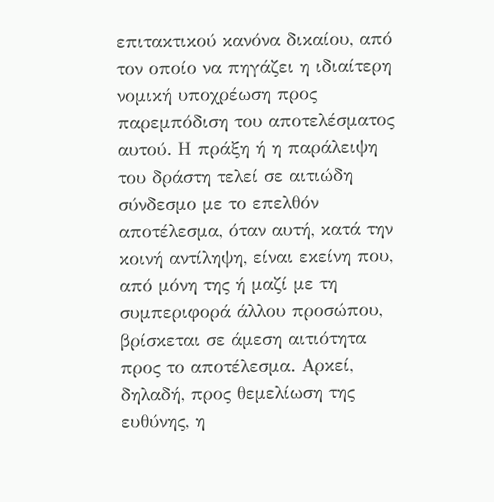επιτακτικού κανόνα δικαίου, από τον οποίο να πηγάζει η ιδιαίτερη νομική υποχρέωση προς παρεμπόδιση του αποτελέσματος αυτού. Η πράξη ή η παράλειψη του δράστη τελεί σε αιτιώδη σύνδεσμο με το επελθόν αποτέλεσμα, όταν αυτή, κατά την κοινή αντίληψη, είναι εκείνη που, από μόνη της ή μαζί με τη συμπεριφορά άλλου προσώπου, βρίσκεται σε άμεση αιτιότητα προς το αποτέλεσμα. Αρκεί, δηλαδή, προς θεμελίωση της ευθύνης, η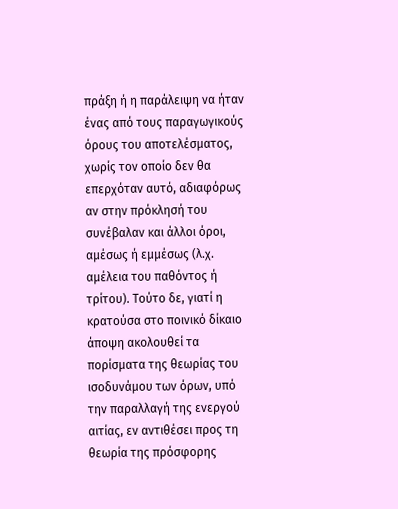πράξη ή η παράλειψη να ήταν ένας από τους παραγωγικούς όρους του αποτελέσματος, χωρίς τον οποίο δεν θα επερχόταν αυτό, αδιαφόρως αν στην πρόκλησή του συνέβαλαν και άλλοι όροι, αμέσως ή εμμέσως (λ.χ. αμέλεια του παθόντος ή τρίτου). Τούτο δε, γιατί η κρατούσα στο ποινικό δίκαιο άποψη ακολουθεί τα πορίσματα της θεωρίας του ισοδυνάμου των όρων, υπό την παραλλαγή της ενεργού αιτίας, εν αντιθέσει προς τη θεωρία της πρόσφορης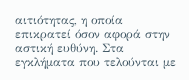αιτιότητας, η οποία επικρατεί όσον αφορά στην αστική ευθύνη. Στα εγκλήματα που τελούνται με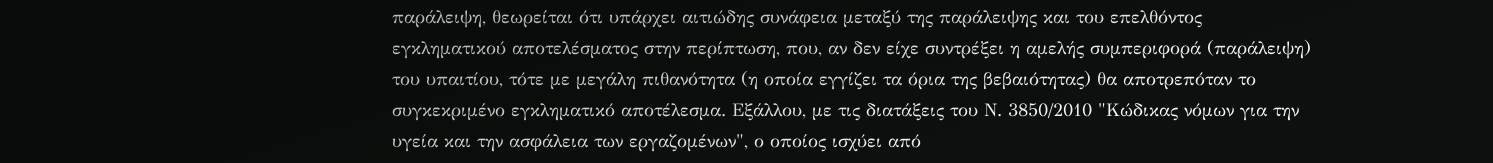παράλειψη, θεωρείται ότι υπάρχει αιτιώδης συνάφεια μεταξύ της παράλειψης και του επελθόντος εγκληματικού αποτελέσματος στην περίπτωση, που, αν δεν είχε συντρέξει η αμελής συμπεριφορά (παράλειψη) του υπαιτίου, τότε με μεγάλη πιθανότητα (η οποία εγγίζει τα όρια της βεβαιότητας) θα αποτρεπόταν το συγκεκριμένο εγκληματικό αποτέλεσμα. Εξάλλου, με τις διατάξεις του Ν. 3850/2010 "Κώδικας νόμων για την υγεία και την ασφάλεια των εργαζομένων", ο οποίος ισχύει από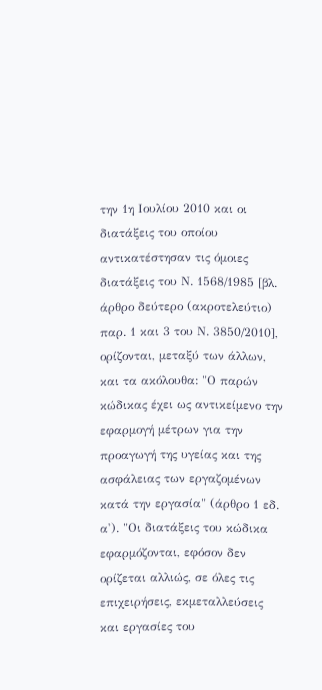την 1η Ιουλίου 2010 και οι διατάξεις του οποίου αντικατέστησαν τις όμοιες διατάξεις του Ν. 1568/1985 [βλ. άρθρο δεύτερο (ακροτελεύτιο) παρ. 1 και 3 του Ν. 3850/2010], ορίζονται, μεταξύ των άλλων, και τα ακόλουθα: "Ο παρών κώδικας έχει ως αντικείμενο την εφαρμογή μέτρων για την προαγωγή της υγείας και της ασφάλειας των εργαζομένων κατά την εργασία" (άρθρο 1 εδ. α'). "Οι διατάξεις του κώδικα εφαρμόζονται, εφόσον δεν ορίζεται αλλιώς, σε όλες τις επιχειρήσεις, εκμεταλλεύσεις και εργασίες του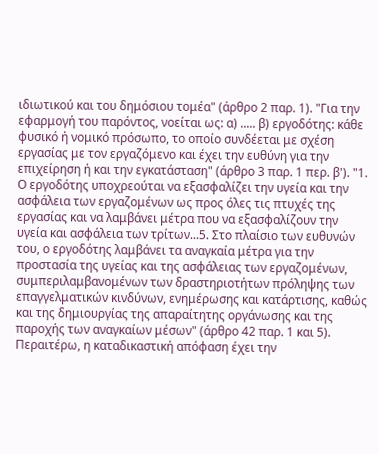ιδιωτικού και του δημόσιου τομέα" (άρθρο 2 παρ. 1). "Για την εφαρμογή του παρόντος, νοείται ως: α) ..... β) εργοδότης: κάθε φυσικό ή νομικό πρόσωπο, το οποίο συνδέεται με σχέση εργασίας με τον εργαζόμενο και έχει την ευθύνη για την επιχείρηση ή και την εγκατάσταση" (άρθρο 3 παρ. 1 περ. β'). "1. Ο εργοδότης υποχρεούται να εξασφαλίζει την υγεία και την ασφάλεια των εργαζομένων ως προς όλες τις πτυχές της εργασίας και να λαμβάνει μέτρα που να εξασφαλίζουν την υγεία και ασφάλεια των τρίτων...5. Στο πλαίσιο των ευθυνών του, ο εργοδότης λαμβάνει τα αναγκαία μέτρα για την προστασία της υγείας και της ασφάλειας των εργαζομένων, συμπεριλαμβανομένων των δραστηριοτήτων πρόληψης των επαγγελματικών κινδύνων, ενημέρωσης και κατάρτισης, καθώς και της δημιουργίας της απαραίτητης οργάνωσης και της παροχής των αναγκαίων μέσων" (άρθρο 42 παρ. 1 και 5). Περαιτέρω, η καταδικαστική απόφαση έχει την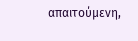απαιτούμενη,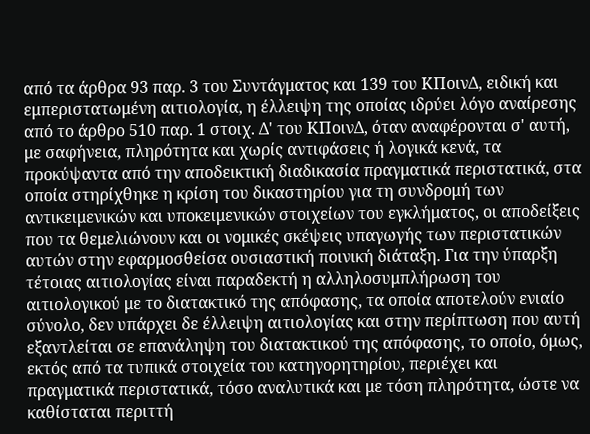από τα άρθρα 93 παρ. 3 του Συντάγματος και 139 του ΚΠοινΔ, ειδική και εμπεριστατωμένη αιτιολογία, η έλλειψη της οποίας ιδρύει λόγο αναίρεσης από το άρθρο 510 παρ. 1 στοιχ. Δ' του ΚΠοινΔ, όταν αναφέρονται σ' αυτή, με σαφήνεια, πληρότητα και χωρίς αντιφάσεις ή λογικά κενά, τα προκύψαντα από την αποδεικτική διαδικασία πραγματικά περιστατικά, στα οποία στηρίχθηκε η κρίση του δικαστηρίου για τη συνδρομή των αντικειμενικών και υποκειμενικών στοιχείων του εγκλήματος, οι αποδείξεις που τα θεμελιώνουν και οι νομικές σκέψεις υπαγωγής των περιστατικών αυτών στην εφαρμοσθείσα ουσιαστική ποινική διάταξη. Για την ύπαρξη τέτοιας αιτιολογίας είναι παραδεκτή η αλληλοσυμπλήρωση του αιτιολογικού με το διατακτικό της απόφασης, τα οποία αποτελούν ενιαίο σύνολο, δεν υπάρχει δε έλλειψη αιτιολογίας και στην περίπτωση που αυτή εξαντλείται σε επανάληψη του διατακτικού της απόφασης, το οποίο, όμως, εκτός από τα τυπικά στοιχεία του κατηγορητηρίου, περιέχει και πραγματικά περιστατικά, τόσο αναλυτικά και με τόση πληρότητα, ώστε να καθίσταται περιττή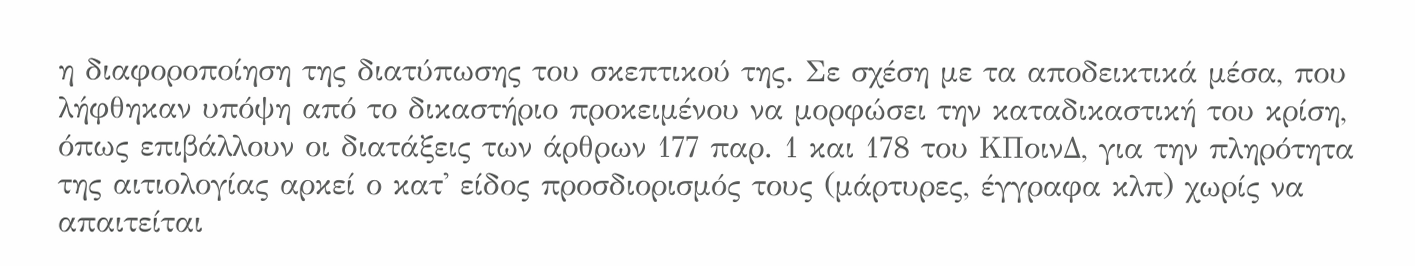η διαφοροποίηση της διατύπωσης του σκεπτικού της. Σε σχέση με τα αποδεικτικά μέσα, που λήφθηκαν υπόψη από το δικαστήριο προκειμένου να μορφώσει την καταδικαστική του κρίση, όπως επιβάλλουν οι διατάξεις των άρθρων 177 παρ. 1 και 178 του ΚΠοινΔ, για την πληρότητα της αιτιολογίας αρκεί ο κατ' είδος προσδιορισμός τους (μάρτυρες, έγγραφα κλπ) χωρίς να απαιτείται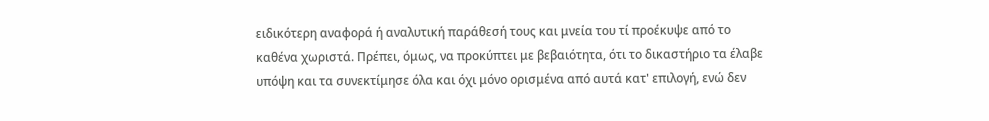ειδικότερη αναφορά ή αναλυτική παράθεσή τους και μνεία του τί προέκυψε από το καθένα χωριστά. Πρέπει, όμως, να προκύπτει με βεβαιότητα, ότι το δικαστήριο τα έλαβε υπόψη και τα συνεκτίμησε όλα και όχι μόνο ορισμένα από αυτά κατ' επιλογή, ενώ δεν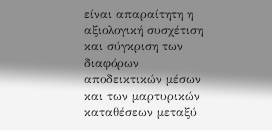είναι απαραίτητη η αξιολογική συσχέτιση και σύγκριση των διαφόρων αποδεικτικών μέσων και των μαρτυρικών καταθέσεων μεταξύ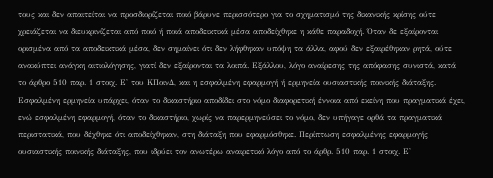τους και δεν απαιτείται να προσδιορίζεται ποιό βάρυνε περισσότερο για το σχηματισμό της δικανικής κρίσης ούτε χρειάζεται να διευκρινίζεται από ποιό ή ποιά αποδεικτικά μέσα αποδείχθηκε η κάθε παραδοχή. Όταν δε εξαίρονται ορισμένα από τα αποδεικτικά μέσα, δεν σημαίνει ότι δεν λήφθηκαν υπόψη τα άλλα, αφού δεν εξαιρέθηκαν ρητά, ούτε ανακύπτει ανάγκη αιτιολόγησης, γιατί δεν εξαίρονται τα λοιπά. Εξάλλου, λόγο αναίρεσης της απόφασης συνιστά, κατά το άρθρο 510 παρ. 1 στοιχ. Ε' του ΚΠοινΔ, και η εσφαλμένη εφαρμογή ή ερμηνεία ουσιαστικής ποινικής διάταξης. Εσφαλμένη ερμηνεία υπάρχει, όταν το δικαστήριο αποδίδει στο νόμο διαφορετική έννοια από εκείνη που πραγματικά έχει, ενώ εσφαλμένη εφαρμογή, όταν το δικαστήριο, χωρίς να παρερμηνεύσει το νόμο, δεν υπήγαγε ορθά τα πραγματικά περιστατικά, που δέχθηκε ότι αποδείχθηκαν, στη διάταξη που εφαρμόσθηκε. Περίπτωση εσφαλμένης εφαρμογής ουσιαστικής ποινικής διάταξης, που ιδρύει τον ανωτέρω αναιρετικό λόγο από το άρθρ. 510 παρ. 1 στοιχ. Ε'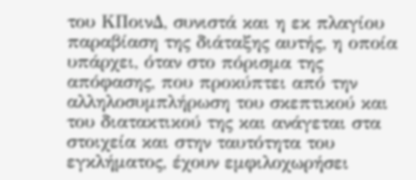του ΚΠοινΔ, συνιστά και η εκ πλαγίου παραβίαση της διάταξης αυτής, η οποία υπάρχει, όταν στο πόρισμα της απόφασης, που προκύπτει από την αλληλοσυμπλήρωση του σκεπτικού και του διατακτικού της και ανάγεται στα στοιχεία και στην ταυτότητα του εγκλήματος, έχουν εμφιλοχωρήσει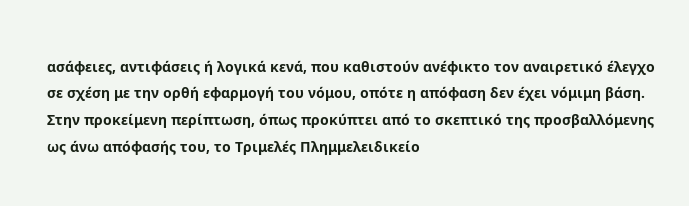ασάφειες, αντιφάσεις ή λογικά κενά, που καθιστούν ανέφικτο τον αναιρετικό έλεγχο σε σχέση με την ορθή εφαρμογή του νόμου, οπότε η απόφαση δεν έχει νόμιμη βάση. Στην προκείμενη περίπτωση, όπως προκύπτει από το σκεπτικό της προσβαλλόμενης ως άνω απόφασής του, το Τριμελές Πλημμελειδικείο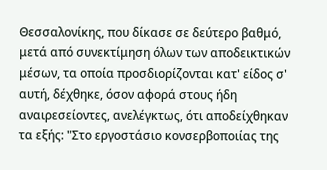Θεσσαλονίκης, που δίκασε σε δεύτερο βαθμό, μετά από συνεκτίμηση όλων των αποδεικτικών μέσων, τα οποία προσδιορίζονται κατ' είδος σ' αυτή, δέχθηκε, όσον αφορά στους ήδη αναιρεσείοντες, ανελέγκτως, ότι αποδείχθηκαν τα εξής: "Στο εργοστάσιο κονσερβοποιίας της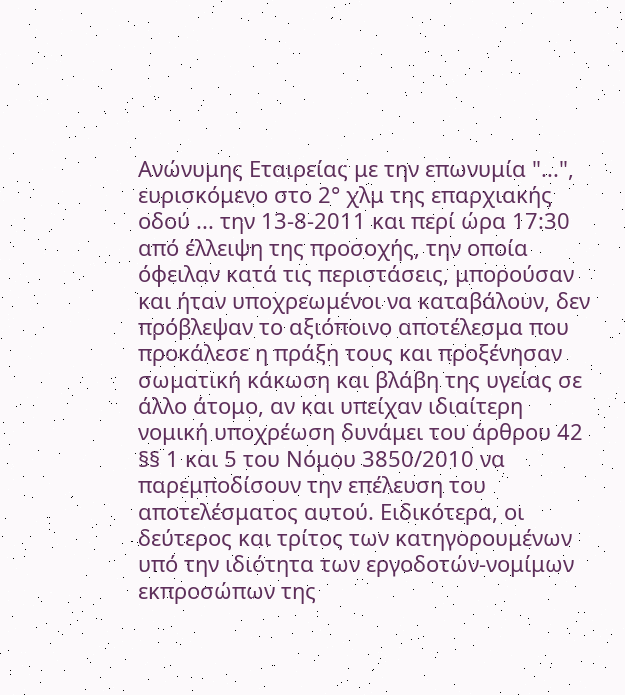Ανώνυμης Εταιρείας με την επωνυμία "...", ευρισκόμενο στο 2° χλμ της επαρχιακής οδού ... την 13-8-2011 και περί ώρα 17:30 από έλλειψη της προσοχής, την οποία όφειλαν κατά τις περιστάσεις, μπορούσαν και ήταν υποχρεωμένοι να καταβάλουν, δεν πρόβλεψαν το αξιόποινο αποτέλεσμα που προκάλεσε η πράξη τους και προξένησαν σωματική κάκωση και βλάβη της υγείας σε άλλο άτομο, αν και υπείχαν ιδιαίτερη νομική υποχρέωση δυνάμει του άρθρου 42 §§ 1 και 5 του Νόμου 3850/2010 να παρεμποδίσουν την επέλευση του αποτελέσματος αυτού. Ειδικότερα, οι δεύτερος και τρίτος των κατηγορουμένων υπό την ιδιότητα των εργοδοτών-νομίμων εκπροσώπων της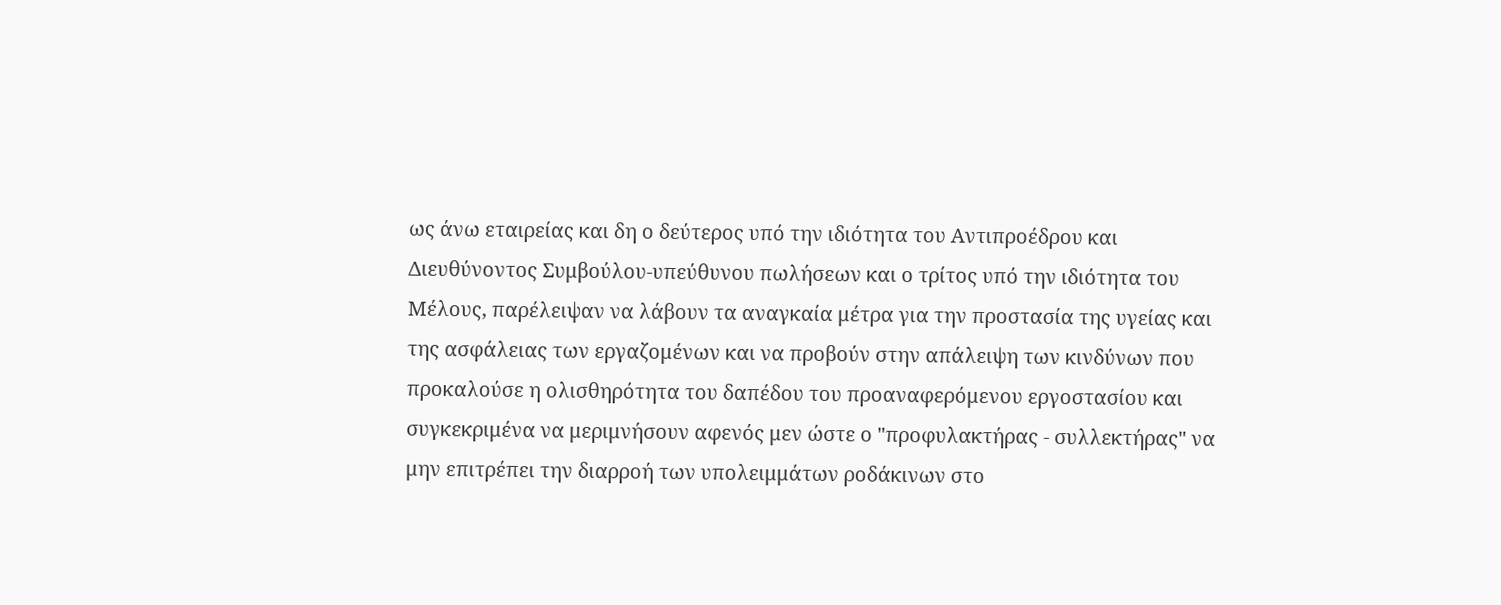ως άνω εταιρείας και δη ο δεύτερος υπό την ιδιότητα του Αντιπροέδρου και Διευθύνοντος Συμβούλου-υπεύθυνου πωλήσεων και ο τρίτος υπό την ιδιότητα του Μέλους, παρέλειψαν να λάβουν τα αναγκαία μέτρα για την προστασία της υγείας και της ασφάλειας των εργαζομένων και να προβούν στην απάλειψη των κινδύνων που προκαλούσε η ολισθηρότητα του δαπέδου του προαναφερόμενου εργοστασίου και συγκεκριμένα να μεριμνήσουν αφενός μεν ώστε ο "προφυλακτήρας - συλλεκτήρας" να μην επιτρέπει την διαρροή των υπολειμμάτων ροδάκινων στο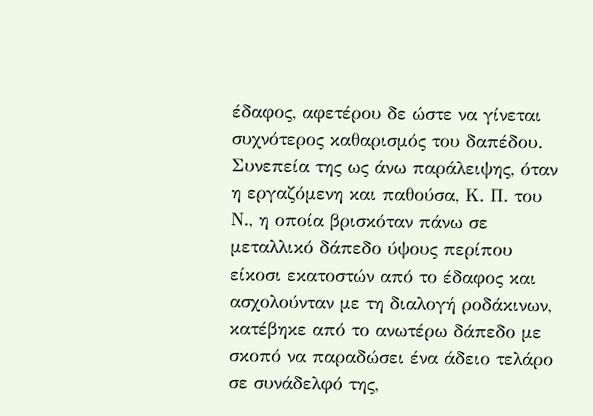έδαφος, αφετέρου δε ώστε να γίνεται συχνότερος καθαρισμός του δαπέδου. Συνεπεία της ως άνω παράλειψης, όταν η εργαζόμενη και παθούσα, Κ. Π. του Ν., η οποία βρισκόταν πάνω σε μεταλλικό δάπεδο ύψους περίπου είκοσι εκατοστών από το έδαφος και ασχολούνταν με τη διαλογή ροδάκινων, κατέβηκε από το ανωτέρω δάπεδο με σκοπό να παραδώσει ένα άδειο τελάρο σε συνάδελφό της,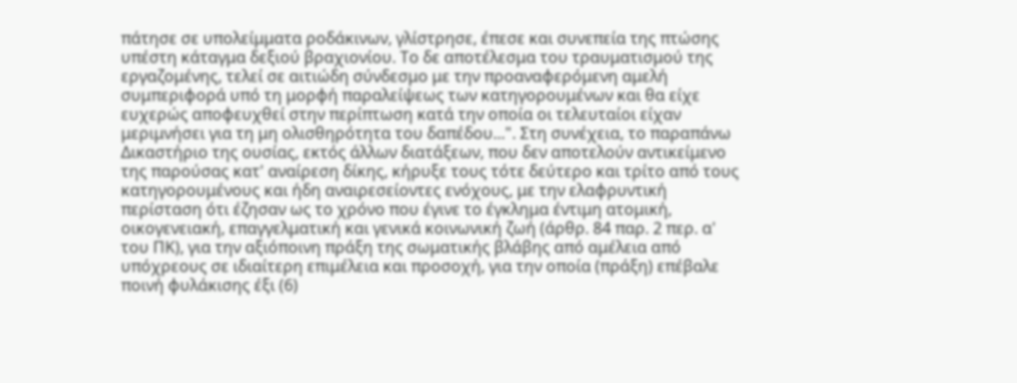πάτησε σε υπολείμματα ροδάκινων, γλίστρησε, έπεσε και συνεπεία της πτώσης υπέστη κάταγμα δεξιού βραχιονίου. Το δε αποτέλεσμα του τραυματισμού της εργαζομένης, τελεί σε αιτιώδη σύνδεσμο με την προαναφερόμενη αμελή συμπεριφορά υπό τη μορφή παραλείψεως των κατηγορουμένων και θα είχε ευχερώς αποφευχθεί στην περίπτωση κατά την οποία οι τελευταίοι είχαν μεριμνήσει για τη μη ολισθηρότητα του δαπέδου...". Στη συνέχεια, το παραπάνω Δικαστήριο της ουσίας, εκτός άλλων διατάξεων, που δεν αποτελούν αντικείμενο της παρούσας κατ' αναίρεση δίκης, κήρυξε τους τότε δεύτερο και τρίτο από τους κατηγορουμένους και ήδη αναιρεσείοντες ενόχους, με την ελαφρυντική περίσταση ότι έζησαν ως το χρόνο που έγινε το έγκλημα έντιμη ατομική, οικογενειακή, επαγγελματική και γενικά κοινωνική ζωή (άρθρ. 84 παρ. 2 περ. α' του ΠΚ), για την αξιόποινη πράξη της σωματικής βλάβης από αμέλεια από υπόχρεους σε ιδιαίτερη επιμέλεια και προσοχή, για την οποία (πράξη) επέβαλε ποινή φυλάκισης έξι (6)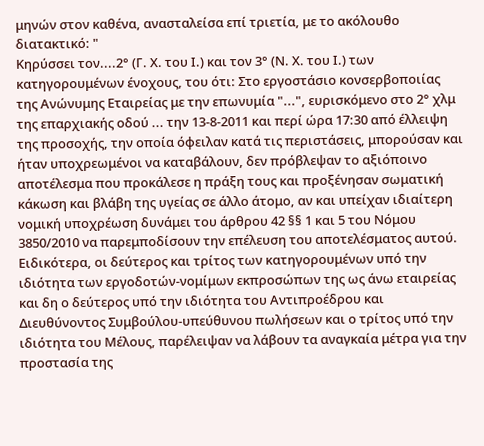μηνών στον καθένα, ανασταλείσα επί τριετία, με το ακόλουθο διατακτικό: "
Κηρύσσει τον....2° (Γ. Χ. του Ι.) και τον 3° (Ν. Χ. του Ι.) των κατηγορουμένων ένοχους, του ότι: Στο εργοστάσιο κονσερβοποιίας της Ανώνυμης Εταιρείας με την επωνυμία "...", ευρισκόμενο στο 2° χλμ της επαρχιακής οδού ... την 13-8-2011 και περί ώρα 17:30 από έλλειψη της προσοχής, την οποία όφειλαν κατά τις περιστάσεις, μπορούσαν και ήταν υποχρεωμένοι να καταβάλουν, δεν πρόβλεψαν το αξιόποινο αποτέλεσμα που προκάλεσε η πράξη τους και προξένησαν σωματική κάκωση και βλάβη της υγείας σε άλλο άτομο, αν και υπείχαν ιδιαίτερη νομική υποχρέωση δυνάμει του άρθρου 42 §§ 1 και 5 του Νόμου 3850/2010 να παρεμποδίσουν την επέλευση του αποτελέσματος αυτού. Ειδικότερα, οι δεύτερος και τρίτος των κατηγορουμένων υπό την ιδιότητα των εργοδοτών-νομίμων εκπροσώπων της ως άνω εταιρείας και δη ο δεύτερος υπό την ιδιότητα του Αντιπροέδρου και Διευθύνοντος Συμβούλου-υπεύθυνου πωλήσεων και ο τρίτος υπό την ιδιότητα του Μέλους, παρέλειψαν να λάβουν τα αναγκαία μέτρα για την προστασία της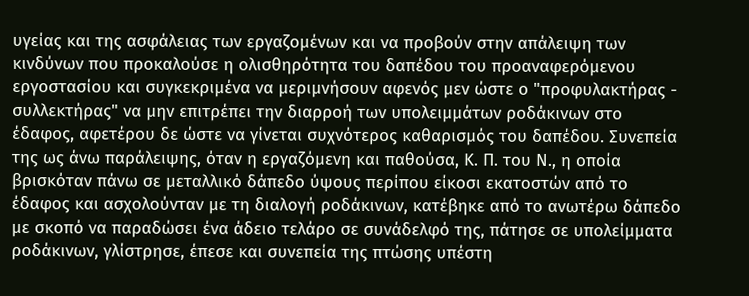υγείας και της ασφάλειας των εργαζομένων και να προβούν στην απάλειψη των κινδύνων που προκαλούσε η ολισθηρότητα του δαπέδου του προαναφερόμενου εργοστασίου και συγκεκριμένα να μεριμνήσουν αφενός μεν ώστε ο "προφυλακτήρας - συλλεκτήρας" να μην επιτρέπει την διαρροή των υπολειμμάτων ροδάκινων στο έδαφος, αφετέρου δε ώστε να γίνεται συχνότερος καθαρισμός του δαπέδου. Συνεπεία της ως άνω παράλειψης, όταν η εργαζόμενη και παθούσα, Κ. Π. του Ν., η οποία βρισκόταν πάνω σε μεταλλικό δάπεδο ύψους περίπου είκοσι εκατοστών από το έδαφος και ασχολούνταν με τη διαλογή ροδάκινων, κατέβηκε από το ανωτέρω δάπεδο με σκοπό να παραδώσει ένα άδειο τελάρο σε συνάδελφό της, πάτησε σε υπολείμματα ροδάκινων, γλίστρησε, έπεσε και συνεπεία της πτώσης υπέστη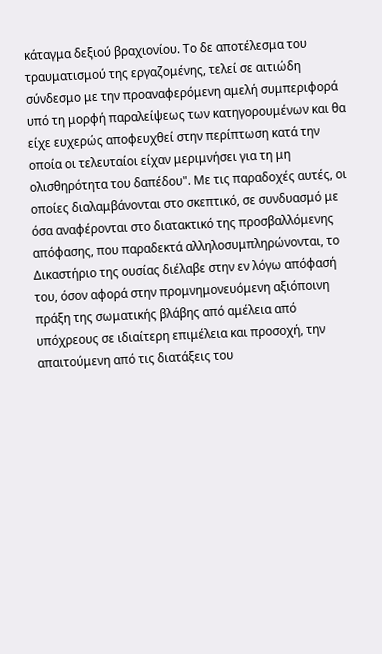κάταγμα δεξιού βραχιονίου. Το δε αποτέλεσμα του τραυματισμού της εργαζομένης, τελεί σε αιτιώδη σύνδεσμο με την προαναφερόμενη αμελή συμπεριφορά υπό τη μορφή παραλείψεως των κατηγορουμένων και θα είχε ευχερώς αποφευχθεί στην περίπτωση κατά την οποία οι τελευταίοι είχαν μεριμνήσει για τη μη ολισθηρότητα του δαπέδου". Με τις παραδοχές αυτές, οι οποίες διαλαμβάνονται στο σκεπτικό, σε συνδυασμό με όσα αναφέρονται στο διατακτικό της προσβαλλόμενης απόφασης, που παραδεκτά αλληλοσυμπληρώνονται, το Δικαστήριο της ουσίας διέλαβε στην εν λόγω απόφασή του, όσον αφορά στην προμνημονευόμενη αξιόποινη πράξη της σωματικής βλάβης από αμέλεια από υπόχρεους σε ιδιαίτερη επιμέλεια και προσοχή, την απαιτούμενη από τις διατάξεις του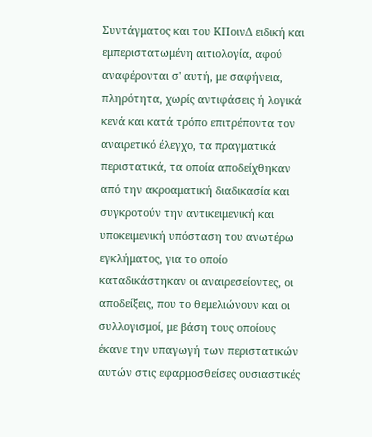Συντάγματος και του ΚΠοινΔ ειδική και εμπεριστατωμένη αιτιολογία, αφού αναφέρονται σ' αυτή, με σαφήνεια, πληρότητα, χωρίς αντιφάσεις ή λογικά κενά και κατά τρόπο επιτρέποντα τον αναιρετικό έλεγχο, τα πραγματικά περιστατικά, τα οποία αποδείχθηκαν από την ακροαματική διαδικασία και συγκροτούν την αντικειμενική και υποκειμενική υπόσταση του ανωτέρω εγκλήματος, για το οποίο καταδικάστηκαν οι αναιρεσείοντες, οι αποδείξεις, που το θεμελιώνουν και οι συλλογισμοί, με βάση τους οποίους έκανε την υπαγωγή των περιστατικών αυτών στις εφαρμοσθείσες ουσιαστικές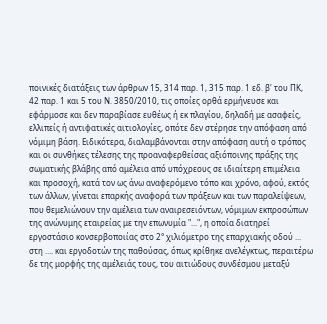ποινικές διατάξεις των άρθρων 15, 314 παρ. 1, 315 παρ. 1 εδ. β' του ΠΚ, 42 παρ. 1 και 5 του Ν. 3850/2010, τις οποίες ορθά ερμήνευσε και εφάρμοσε και δεν παραβίασε ευθέως ή εκ πλαγίου, δηλαδή με ασαφείς, ελλιπείς ή αντιφατικές αιτιολογίες, οπότε δεν στέρησε την απόφαση από νόμιμη βάση. Ειδικότερα, διαλαμβάνονται στην απόφαση αυτή ο τρόπος και οι συνθήκες τέλεσης της προαναφερθείσας αξιόποινης πράξης της σωματικής βλάβης από αμέλεια από υπόχρεους σε ιδιαίτερη επιμέλεια και προσοχή, κατά τον ως άνω αναφερόμενο τόπο και χρόνο, αφού, εκτός των άλλων, γίνεται επαρκής αναφορά των πράξεων και των παραλείψεων, που θεμελιώνουν την αμέλεια των αναιρεσειόντων, νόμιμων εκπροσώπων της ανώνυμης εταιρείας με την επωνυμία "...", η οποία διατηρεί εργοστάσιο κονσερβοποιίας στο 2° χιλιόμετρο της επαρχιακής οδού ... στη …. και εργοδοτών της παθούσας, όπως κρίθηκε ανελέγκτως, περαιτέρω δε της μορφής της αμέλειάς τους, του αιτιώδους συνδέσμου μεταξύ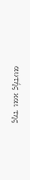αυτής και της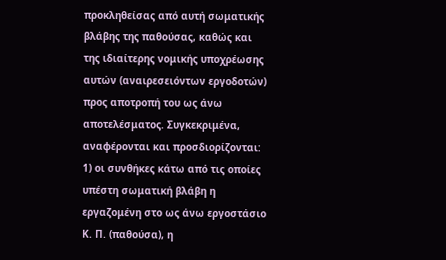προκληθείσας από αυτή σωματικής βλάβης της παθούσας, καθώς και της ιδιαίτερης νομικής υποχρέωσης αυτών (αναιρεσειόντων εργοδοτών) προς αποτροπή του ως άνω αποτελέσματος. Συγκεκριμένα, αναφέρονται και προσδιορίζονται: 1) οι συνθήκες κάτω από τις οποίες υπέστη σωματική βλάβη η εργαζομένη στο ως άνω εργοστάσιο Κ. Π. (παθούσα), η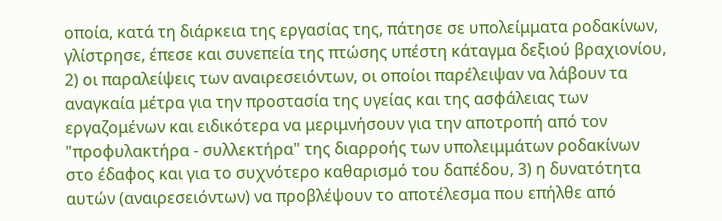οποία, κατά τη διάρκεια της εργασίας της, πάτησε σε υπολείμματα ροδακίνων, γλίστρησε, έπεσε και συνεπεία της πτώσης υπέστη κάταγμα δεξιού βραχιονίου, 2) οι παραλείψεις των αναιρεσειόντων, οι οποίοι παρέλειψαν να λάβουν τα αναγκαία μέτρα για την προστασία της υγείας και της ασφάλειας των εργαζομένων και ειδικότερα να μεριμνήσουν για την αποτροπή από τον "προφυλακτήρα - συλλεκτήρα" της διαρροής των υπολειμμάτων ροδακίνων στο έδαφος και για το συχνότερο καθαρισμό του δαπέδου, 3) η δυνατότητα αυτών (αναιρεσειόντων) να προβλέψουν το αποτέλεσμα που επήλθε από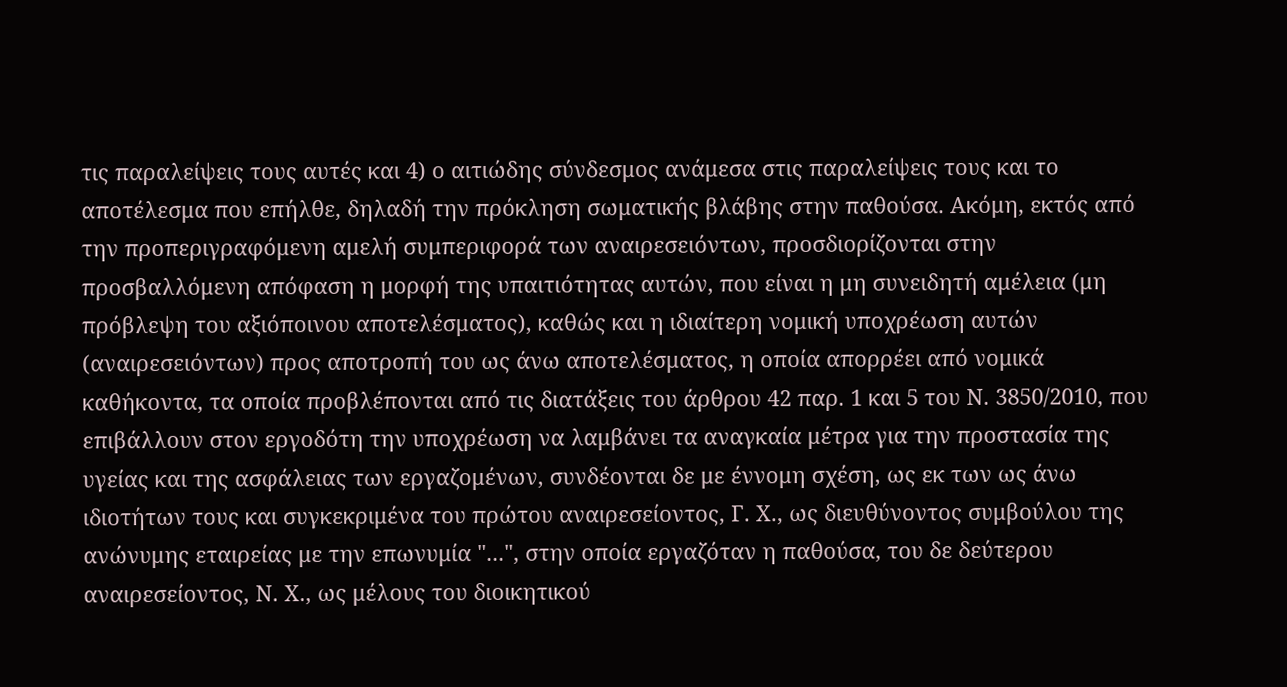τις παραλείψεις τους αυτές και 4) ο αιτιώδης σύνδεσμος ανάμεσα στις παραλείψεις τους και το αποτέλεσμα που επήλθε, δηλαδή την πρόκληση σωματικής βλάβης στην παθούσα. Ακόμη, εκτός από την προπεριγραφόμενη αμελή συμπεριφορά των αναιρεσειόντων, προσδιορίζονται στην προσβαλλόμενη απόφαση η μορφή της υπαιτιότητας αυτών, που είναι η μη συνειδητή αμέλεια (μη πρόβλεψη του αξιόποινου αποτελέσματος), καθώς και η ιδιαίτερη νομική υποχρέωση αυτών (αναιρεσειόντων) προς αποτροπή του ως άνω αποτελέσματος, η οποία απορρέει από νομικά καθήκοντα, τα οποία προβλέπονται από τις διατάξεις του άρθρου 42 παρ. 1 και 5 του Ν. 3850/2010, που επιβάλλουν στον εργοδότη την υποχρέωση να λαμβάνει τα αναγκαία μέτρα για την προστασία της υγείας και της ασφάλειας των εργαζομένων, συνδέονται δε με έννομη σχέση, ως εκ των ως άνω ιδιοτήτων τους και συγκεκριμένα του πρώτου αναιρεσείοντος, Γ. Χ., ως διευθύνοντος συμβούλου της ανώνυμης εταιρείας με την επωνυμία "...", στην οποία εργαζόταν η παθούσα, του δε δεύτερου αναιρεσείοντος, Ν. Χ., ως μέλους του διοικητικού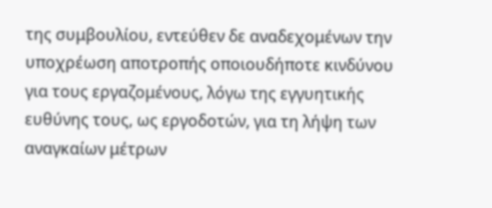της συμβουλίου, εντεύθεν δε αναδεχομένων την υποχρέωση αποτροπής οποιουδήποτε κινδύνου για τους εργαζομένους, λόγω της εγγυητικής ευθύνης τους, ως εργοδοτών, για τη λήψη των αναγκαίων μέτρων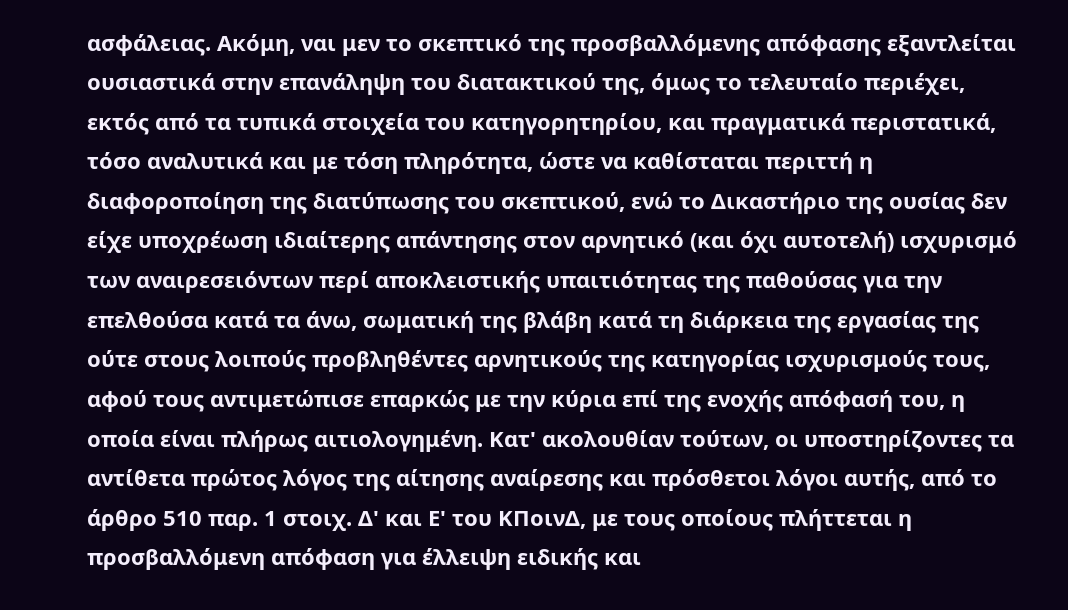ασφάλειας. Ακόμη, ναι μεν το σκεπτικό της προσβαλλόμενης απόφασης εξαντλείται ουσιαστικά στην επανάληψη του διατακτικού της, όμως το τελευταίο περιέχει, εκτός από τα τυπικά στοιχεία του κατηγορητηρίου, και πραγματικά περιστατικά, τόσο αναλυτικά και με τόση πληρότητα, ώστε να καθίσταται περιττή η διαφοροποίηση της διατύπωσης του σκεπτικού, ενώ το Δικαστήριο της ουσίας δεν είχε υποχρέωση ιδιαίτερης απάντησης στον αρνητικό (και όχι αυτοτελή) ισχυρισμό των αναιρεσειόντων περί αποκλειστικής υπαιτιότητας της παθούσας για την επελθούσα κατά τα άνω, σωματική της βλάβη κατά τη διάρκεια της εργασίας της ούτε στους λοιπούς προβληθέντες αρνητικούς της κατηγορίας ισχυρισμούς τους, αφού τους αντιμετώπισε επαρκώς με την κύρια επί της ενοχής απόφασή του, η οποία είναι πλήρως αιτιολογημένη. Κατ' ακολουθίαν τούτων, οι υποστηρίζοντες τα αντίθετα πρώτος λόγος της αίτησης αναίρεσης και πρόσθετοι λόγοι αυτής, από το άρθρο 510 παρ. 1 στοιχ. Δ' και Ε' του ΚΠοινΔ, με τους οποίους πλήττεται η προσβαλλόμενη απόφαση για έλλειψη ειδικής και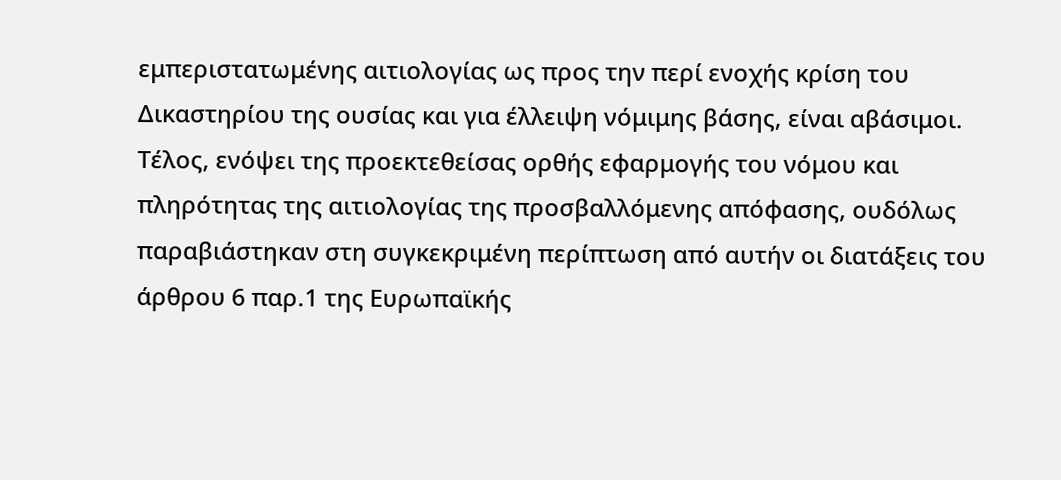εμπεριστατωμένης αιτιολογίας ως προς την περί ενοχής κρίση του Δικαστηρίου της ουσίας και για έλλειψη νόμιμης βάσης, είναι αβάσιμοι. Τέλος, ενόψει της προεκτεθείσας ορθής εφαρμογής του νόμου και πληρότητας της αιτιολογίας της προσβαλλόμενης απόφασης, ουδόλως παραβιάστηκαν στη συγκεκριμένη περίπτωση από αυτήν οι διατάξεις του άρθρου 6 παρ.1 της Ευρωπαϊκής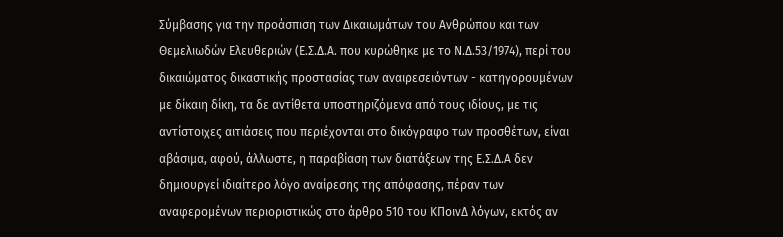Σύμβασης για την προάσπιση των Δικαιωμάτων του Ανθρώπου και των Θεμελιωδών Ελευθεριών (Ε.Σ.Δ.Α. που κυρώθηκε με το Ν.Δ.53/1974), περί του δικαιώματος δικαστικής προστασίας των αναιρεσειόντων - κατηγορουμένων με δίκαιη δίκη, τα δε αντίθετα υποστηριζόμενα από τους ιδίους, με τις αντίστοιχες αιτιάσεις που περιέχονται στο δικόγραφο των προσθέτων, είναι αβάσιμα, αφού, άλλωστε, η παραβίαση των διατάξεων της Ε.Σ.Δ.Α δεν δημιουργεί ιδιαίτερο λόγο αναίρεσης της απόφασης, πέραν των αναφερομένων περιοριστικώς στο άρθρο 510 του ΚΠοινΔ λόγων, εκτός αν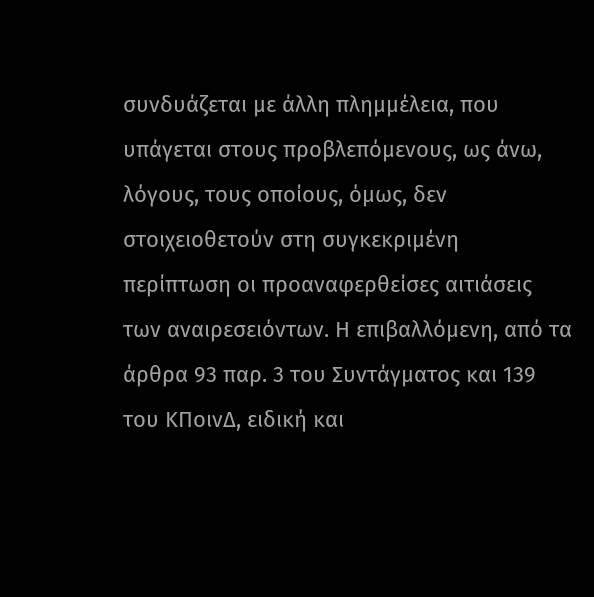συνδυάζεται με άλλη πλημμέλεια, που υπάγεται στους προβλεπόμενους, ως άνω, λόγους, τους οποίους, όμως, δεν στοιχειοθετούν στη συγκεκριμένη περίπτωση οι προαναφερθείσες αιτιάσεις των αναιρεσειόντων. Η επιβαλλόμενη, από τα άρθρα 93 παρ. 3 του Συντάγματος και 139 του ΚΠοινΔ, ειδική και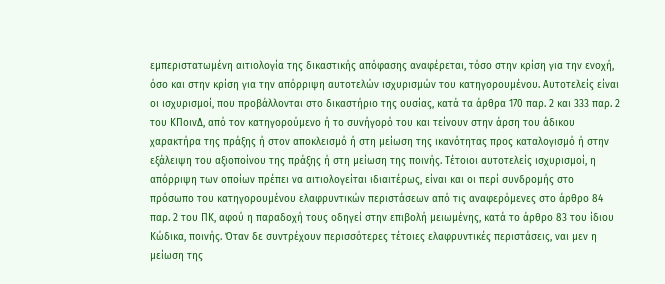εμπεριστατωμένη αιτιολογία της δικαστικής απόφασης αναφέρεται, τόσο στην κρίση για την ενοχή, όσο και στην κρίση για την απόρριψη αυτοτελών ισχυρισμών του κατηγορουμένου. Αυτοτελείς είναι οι ισχυρισμοί, που προβάλλονται στο δικαστήριο της ουσίας, κατά τα άρθρα 170 παρ. 2 και 333 παρ. 2 του ΚΠοινΔ, από τον κατηγορούμενο ή το συνήγορό του και τείνουν στην άρση του άδικου χαρακτήρα της πράξης ή στον αποκλεισμό ή στη μείωση της ικανότητας προς καταλογισμό ή στην εξάλειψη του αξιοποίνου της πράξης ή στη μείωση της ποινής. Τέτοιοι αυτοτελείς ισχυρισμοί, η απόρριψη των οποίων πρέπει να αιτιολογείται ιδιαιτέρως, είναι και οι περί συνδρομής στο πρόσωπο του κατηγορουμένου ελαφρυντικών περιστάσεων από τις αναφερόμενες στο άρθρο 84 παρ. 2 του ΠΚ, αφού η παραδοχή τους οδηγεί στην επιβολή μειωμένης, κατά το άρθρο 83 του ίδιου Κώδικα, ποινής. Όταν δε συντρέχουν περισσότερες τέτοιες ελαφρυντικές περιστάσεις, ναι μεν η μείωση της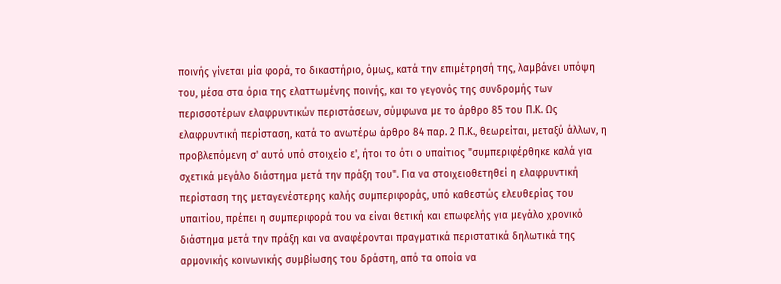ποινής γίνεται μία φορά, το δικαστήριο, όμως, κατά την επιμέτρησή της, λαμβάνει υπόψη του, μέσα στα όρια της ελαττωμένης ποινής, και το γεγονός της συνδρομής των περισσοτέρων ελαφρυντικών περιστάσεων, σύμφωνα με το άρθρο 85 του Π.Κ. Ως ελαφρυντική περίσταση, κατά το ανωτέρω άρθρο 84 παρ. 2 Π.Κ., θεωρείται, μεταξύ άλλων, η προβλεπόμενη σ' αυτό υπό στοιχείο ε', ήτοι το ότι ο υπαίτιος "συμπεριφέρθηκε καλά για σχετικά μεγάλο διάστημα μετά την πράξη του". Για να στοιχειοθετηθεί η ελαφρυντική περίσταση της μεταγενέστερης καλής συμπεριφοράς, υπό καθεστώς ελευθερίας του υπαιτίου, πρέπει η συμπεριφορά του να είναι θετική και επωφελής για μεγάλο χρονικό διάστημα μετά την πράξη και να αναφέρονται πραγματικά περιστατικά δηλωτικά της αρμονικής κοινωνικής συμβίωσης του δράστη, από τα οποία να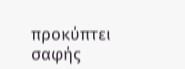προκύπτει σαφής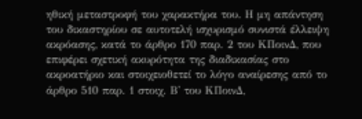ηθική μεταστροφή του χαρακτήρα του. Η μη απάντηση του δικαστηρίου σε αυτοτελή ισχυρισμό συνιστά έλλειψη ακρόασης, κατά το άρθρο 170 παρ. 2 του ΚΠοινΔ, που επιφέρει σχετική ακυρότητα της διαδικασίας στο ακροατήριο και στοιχειοθετεί το λόγο αναίρεσης από το άρθρο 510 παρ. 1 στοιχ. Β' του ΚΠοινΔ,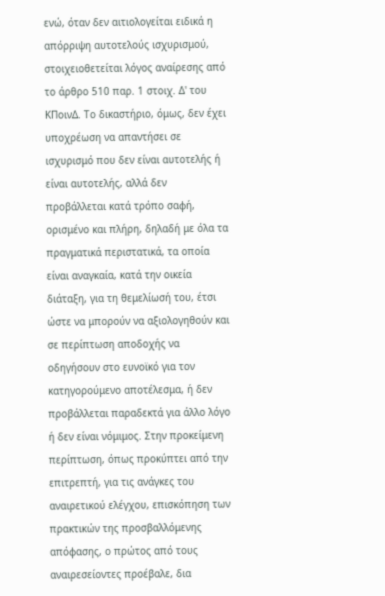ενώ, όταν δεν αιτιολογείται ειδικά η απόρριψη αυτοτελούς ισχυρισμού, στοιχειοθετείται λόγος αναίρεσης από το άρθρο 510 παρ. 1 στοιχ. Δ' του ΚΠοινΔ. Το δικαστήριο, όμως, δεν έχει υποχρέωση να απαντήσει σε ισχυρισμό που δεν είναι αυτοτελής ή είναι αυτοτελής, αλλά δεν προβάλλεται κατά τρόπο σαφή, ορισμένο και πλήρη, δηλαδή με όλα τα πραγματικά περιστατικά, τα οποία είναι αναγκαία, κατά την οικεία διάταξη, για τη θεμελίωσή του, έτσι ώστε να μπορούν να αξιολογηθούν και σε περίπτωση αποδοχής να οδηγήσουν στο ευνοϊκό για τον κατηγορούμενο αποτέλεσμα, ή δεν προβάλλεται παραδεκτά για άλλο λόγο ή δεν είναι νόμιμος. Στην προκείμενη περίπτωση, όπως προκύπτει από την επιτρεπτή, για τις ανάγκες του αναιρετικού ελέγχου, επισκόπηση των πρακτικών της προσβαλλόμενης απόφασης, ο πρώτος από τους αναιρεσείοντες προέβαλε, δια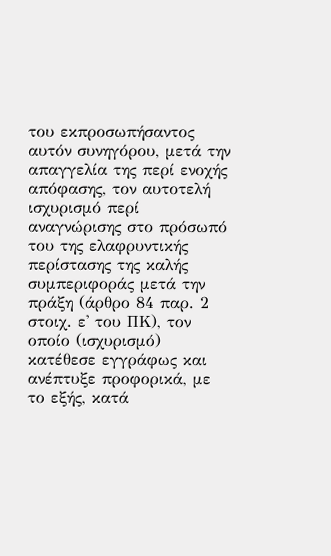του εκπροσωπήσαντος αυτόν συνηγόρου, μετά την απαγγελία της περί ενοχής απόφασης, τον αυτοτελή ισχυρισμό περί αναγνώρισης στο πρόσωπό του της ελαφρυντικής περίστασης της καλής συμπεριφοράς μετά την πράξη (άρθρο 84 παρ. 2 στοιχ. ε' του ΠΚ), τον οποίο (ισχυρισμό) κατέθεσε εγγράφως και ανέπτυξε προφορικά, με το εξής, κατά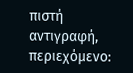πιστή αντιγραφή, περιεχόμενο: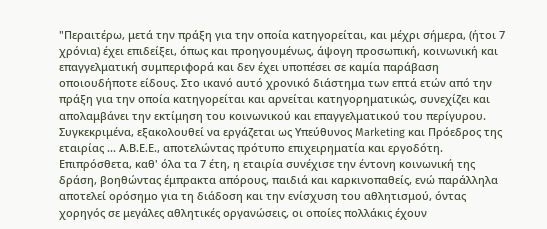"Περαιτέρω, μετά την πράξη για την οποία κατηγορείται, και μέχρι σήμερα, (ήτοι 7 χρόνια) έχει επιδείξει, όπως και προηγουμένως, άψογη προσωπική, κοινωνική και επαγγελματική συμπεριφορά και δεν έχει υποπέσει σε καμία παράβαση οποιουδήποτε είδους. Στο ικανό αυτό χρονικό διάστημα των επτά ετών από την πράξη για την οποία κατηγορείται και αρνείται κατηγορηματικώς, συνεχίζει και απολαμβάνει την εκτίμηση του κοινωνικού και επαγγελματικού του περίγυρου. Συγκεκριμένα, εξακολουθεί να εργάζεται ως Υπεύθυνος Marketing και Πρόεδρος της εταιρίας ... Α.Β.Ε.Ε., αποτελώντας πρότυπο επιχειρηματία και εργοδότη. Επιπρόσθετα, καθ' όλα τα 7 έτη, η εταιρία συνέχισε την έντονη κοινωνική της δράση, βοηθώντας έμπρακτα απόρους, παιδιά και καρκινοπαθείς, ενώ παράλληλα αποτελεί ορόσημο για τη διάδοση και την ενίσχυση του αθλητισμού, όντας χορηγός σε μεγάλες αθλητικές οργανώσεις, οι οποίες πολλάκις έχουν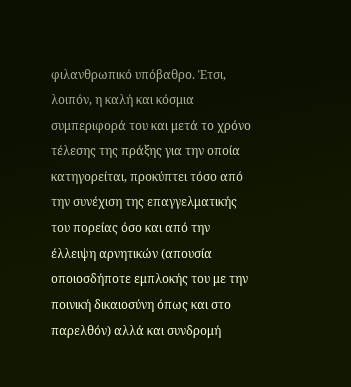φιλανθρωπικό υπόβαθρο. Έτσι, λοιπόν, η καλή και κόσμια συμπεριφορά του και μετά το χρόνο τέλεσης της πράξης για την οποία κατηγορείται, προκύπτει τόσο από την συνέχιση της επαγγελματικής του πορείας όσο και από την έλλειψη αρνητικών (απουσία οποιοσδήποτε εμπλοκής του με την ποινική δικαιοσύνη όπως και στο παρελθόν) αλλά και συνδρομή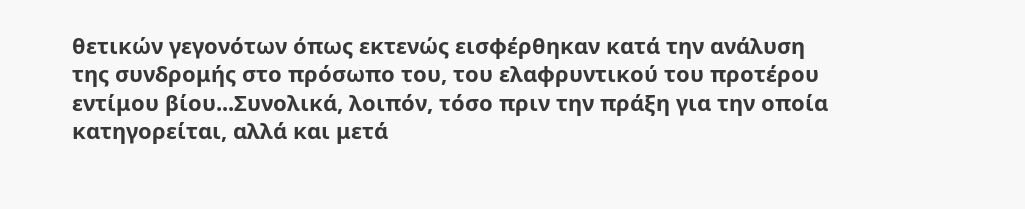θετικών γεγονότων όπως εκτενώς εισφέρθηκαν κατά την ανάλυση της συνδρομής στο πρόσωπο του, του ελαφρυντικού του προτέρου εντίμου βίου...Συνολικά, λοιπόν, τόσο πριν την πράξη για την οποία κατηγορείται, αλλά και μετά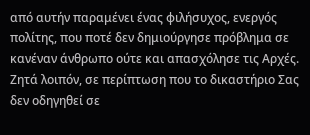από αυτήν παραμένει ένας φιλήσυχος, ενεργός πολίτης, που ποτέ δεν δημιούργησε πρόβλημα σε κανέναν άνθρωπο ούτε και απασχόλησε τις Αρχές. Ζητά λοιπόν, σε περίπτωση που το δικαστήριο Σας δεν οδηγηθεί σε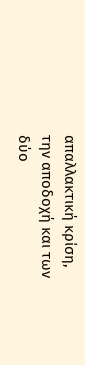απαλλακτική κρίση, την αποδοχή και των δύο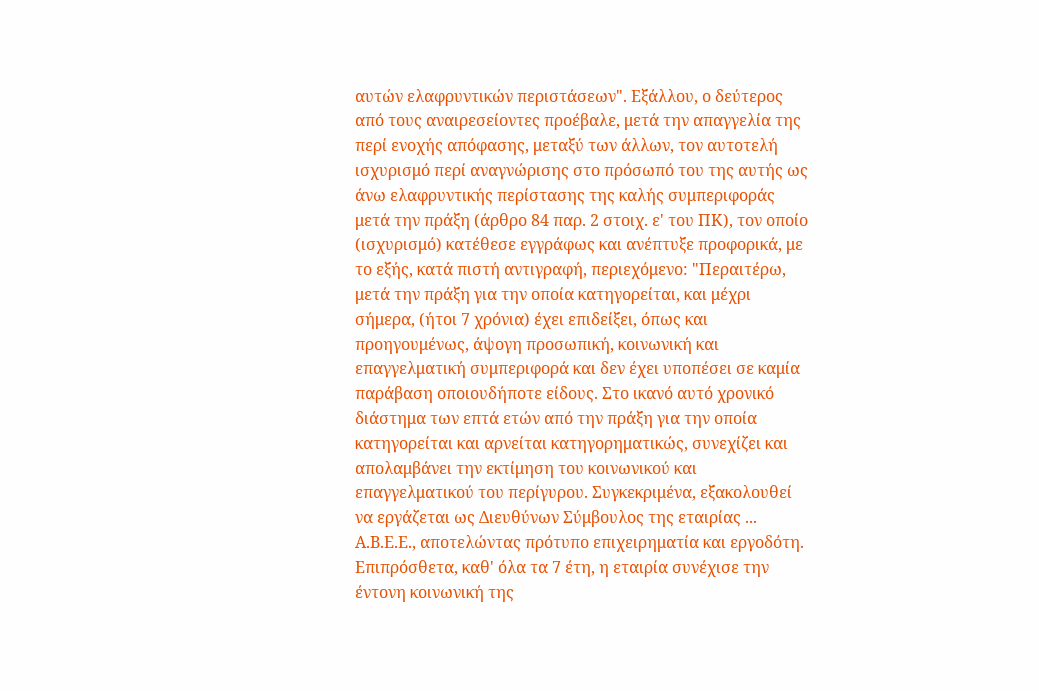αυτών ελαφρυντικών περιστάσεων". Εξάλλου, ο δεύτερος από τους αναιρεσείοντες προέβαλε, μετά την απαγγελία της περί ενοχής απόφασης, μεταξύ των άλλων, τον αυτοτελή ισχυρισμό περί αναγνώρισης στο πρόσωπό του της αυτής ως άνω ελαφρυντικής περίστασης της καλής συμπεριφοράς μετά την πράξη (άρθρο 84 παρ. 2 στοιχ. ε' του ΠΚ), τον οποίο (ισχυρισμό) κατέθεσε εγγράφως και ανέπτυξε προφορικά, με το εξής, κατά πιστή αντιγραφή, περιεχόμενο: "Περαιτέρω, μετά την πράξη για την οποία κατηγορείται, και μέχρι σήμερα, (ήτοι 7 χρόνια) έχει επιδείξει, όπως και προηγουμένως, άψογη προσωπική, κοινωνική και επαγγελματική συμπεριφορά και δεν έχει υποπέσει σε καμία παράβαση οποιουδήποτε είδους. Στο ικανό αυτό χρονικό διάστημα των επτά ετών από την πράξη για την οποία κατηγορείται και αρνείται κατηγορηματικώς, συνεχίζει και απολαμβάνει την εκτίμηση του κοινωνικού και επαγγελματικού του περίγυρου. Συγκεκριμένα, εξακολουθεί να εργάζεται ως Διευθύνων Σύμβουλος της εταιρίας ... Α.Β.Ε.Ε., αποτελώντας πρότυπο επιχειρηματία και εργοδότη. Επιπρόσθετα, καθ' όλα τα 7 έτη, η εταιρία συνέχισε την έντονη κοινωνική της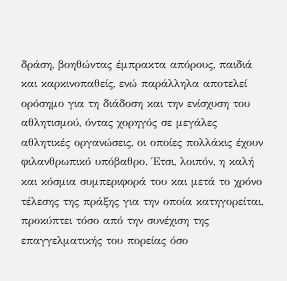δράση, βοηθώντας έμπρακτα απόρους, παιδιά και καρκινοπαθείς, ενώ παράλληλα αποτελεί ορόσημο για τη διάδοση και την ενίσχυση του αθλητισμού, όντας χορηγός σε μεγάλες αθλητικές οργανώσεις, οι οποίες πολλάκις έχουν φιλανθρωπικό υπόβαθρο. Έτσι, λοιπόν, η καλή και κόσμια συμπεριφορά του και μετά το χρόνο τέλεσης της πράξης για την οποία κατηγορείται, προκύπτει τόσο από την συνέχιση της επαγγελματικής του πορείας όσο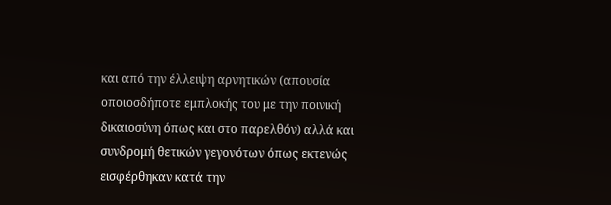και από την έλλειψη αρνητικών (απουσία οποιοσδήποτε εμπλοκής του με την ποινική δικαιοσύνη όπως και στο παρελθόν) αλλά και συνδρομή θετικών γεγονότων όπως εκτενώς εισφέρθηκαν κατά την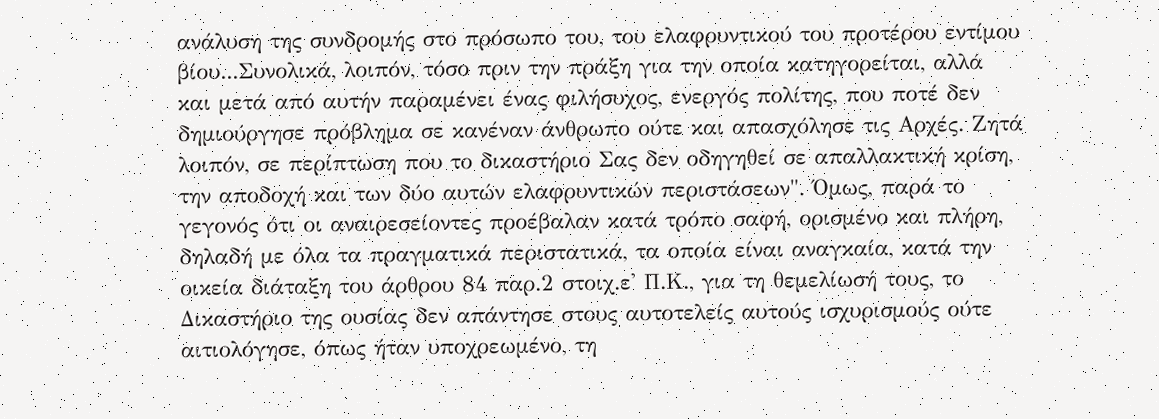ανάλυση της συνδρομής στο πρόσωπο του, του ελαφρυντικού του προτέρου εντίμου βίου...Συνολικά, λοιπόν, τόσο πριν την πράξη για την οποία κατηγορείται, αλλά και μετά από αυτήν παραμένει ένας φιλήσυχος, ενεργός πολίτης, που ποτέ δεν δημιούργησε πρόβλημα σε κανέναν άνθρωπο ούτε και απασχόλησε τις Αρχές. Ζητά λοιπόν, σε περίπτωση που το δικαστήριο Σας δεν οδηγηθεί σε απαλλακτική κρίση, την αποδοχή και των δύο αυτών ελαφρυντικών περιστάσεων". Όμως, παρά το γεγονός ότι οι αναιρεσείοντες προέβαλαν κατά τρόπο σαφή, ορισμένο και πλήρη, δηλαδή με όλα τα πραγματικά περιστατικά, τα οποία είναι αναγκαία, κατά την οικεία διάταξη του άρθρου 84 παρ.2 στοιχ.ε' Π.Κ., για τη θεμελίωσή τους, το Δικαστήριο της ουσίας δεν απάντησε στους αυτοτελείς αυτούς ισχυρισμούς ούτε αιτιολόγησε, όπως ήταν υποχρεωμένο, τη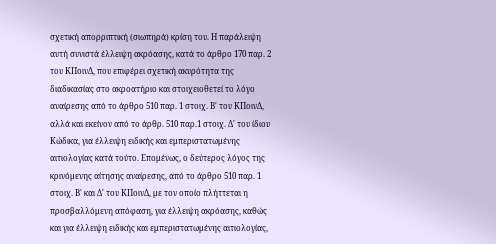σχετική απορριπτική (σιωπηρά) κρίση του. Η παράλειψη αυτή συνιστά έλλειψη ακρόασης, κατά το άρθρο 170 παρ. 2 του ΚΠοινΔ, που επιφέρει σχετική ακυρότητα της διαδικασίας στο ακροατήριο και στοιχειοθετεί το λόγο αναίρεσης από το άρθρο 510 παρ. 1 στοιχ. Β' του ΚΠοινΔ, αλλά και εκείνον από το άρθρ. 510 παρ.1 στοιχ. Δ' του ίδιου Κώδικα, για έλλειψη ειδικής και εμπεριστατωμένης αιτιολογίας κατά τούτο. Επομένως, ο δεύτερος λόγος της κρινόμενης αίτησης αναίρεσης, από το άρθρο 510 παρ. 1 στοιχ. Β' και Δ' του ΚΠοινΔ, με τον οποίο πλήττεται η προσβαλλόμενη απόφαση, για έλλειψη ακρόασης, καθώς και για έλλειψη ειδικής και εμπεριστατωμένης αιτιολογίας,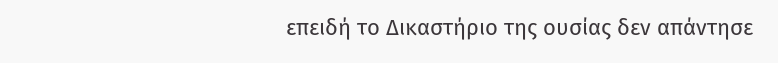επειδή το Δικαστήριο της ουσίας δεν απάντησε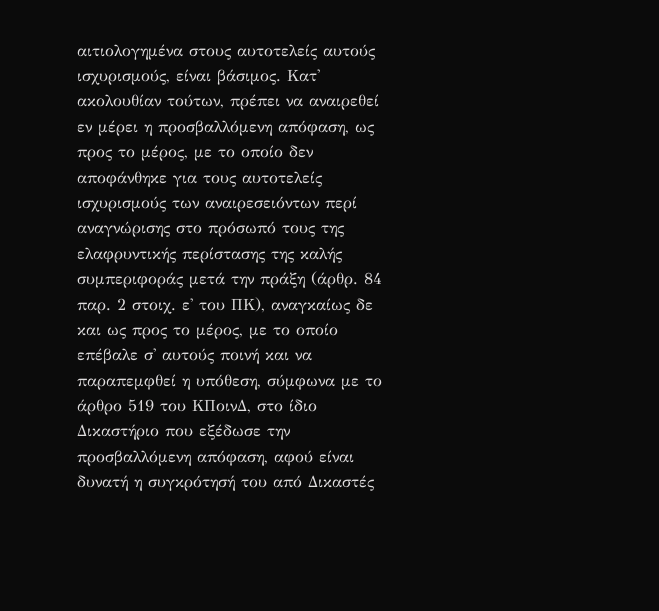αιτιολογημένα στους αυτοτελείς αυτούς ισχυρισμούς, είναι βάσιμος. Κατ' ακολουθίαν τούτων, πρέπει να αναιρεθεί εν μέρει η προσβαλλόμενη απόφαση, ως προς το μέρος, με το οποίο δεν αποφάνθηκε για τους αυτοτελείς ισχυρισμούς των αναιρεσειόντων περί αναγνώρισης στο πρόσωπό τους της ελαφρυντικής περίστασης της καλής συμπεριφοράς μετά την πράξη (άρθρ. 84 παρ. 2 στοιχ. ε' του ΠΚ), αναγκαίως δε και ως προς το μέρος, με το οποίο επέβαλε σ' αυτούς ποινή και να παραπεμφθεί η υπόθεση, σύμφωνα με το άρθρο 519 του ΚΠοινΔ, στο ίδιο Δικαστήριο που εξέδωσε την προσβαλλόμενη απόφαση, αφού είναι δυνατή η συγκρότησή του από Δικαστές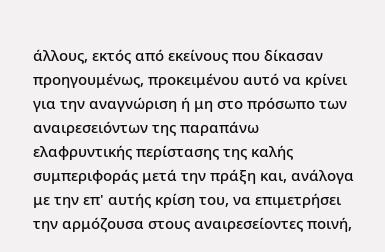άλλους, εκτός από εκείνους που δίκασαν προηγουμένως, προκειμένου αυτό να κρίνει για την αναγνώριση ή μη στο πρόσωπο των αναιρεσειόντων της παραπάνω ελαφρυντικής περίστασης της καλής συμπεριφοράς μετά την πράξη και, ανάλογα με την επ' αυτής κρίση του, να επιμετρήσει την αρμόζουσα στους αναιρεσείοντες ποινή,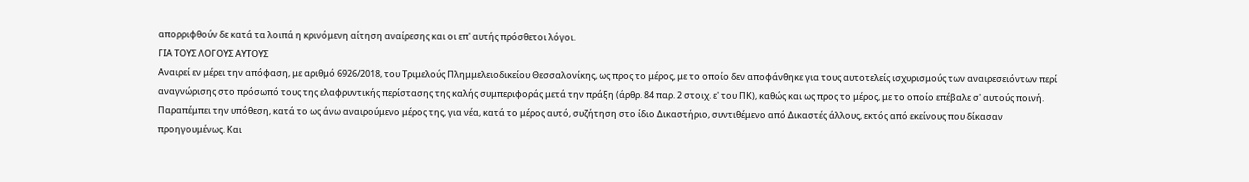απορριφθούν δε κατά τα λοιπά η κρινόμενη αίτηση αναίρεσης και οι επ' αυτής πρόσθετοι λόγοι.
ΓΙΑ ΤΟΥΣ ΛΟΓΟΥΣ ΑΥΤΟΥΣ
Αναιρεί εν μέρει την απόφαση, με αριθμό 6926/2018, του Τριμελούς Πλημμελειοδικείου Θεσσαλονίκης, ως προς το μέρος, με το οποίο δεν αποφάνθηκε για τους αυτοτελείς ισχυρισμούς των αναιρεσειόντων περί αναγνώρισης στο πρόσωπό τους της ελαφρυντικής περίστασης της καλής συμπεριφοράς μετά την πράξη (άρθρ. 84 παρ. 2 στοιχ. ε' του ΠΚ), καθώς και ως προς το μέρος, με το οποίο επέβαλε σ' αυτούς ποινή.
Παραπέμπει την υπόθεση, κατά το ως άνω αναιρούμενο μέρος της, για νέα, κατά το μέρος αυτό, συζήτηση στο ίδιο Δικαστήριο, συντιθέμενο από Δικαστές άλλους, εκτός από εκείνους που δίκασαν προηγουμένως. Και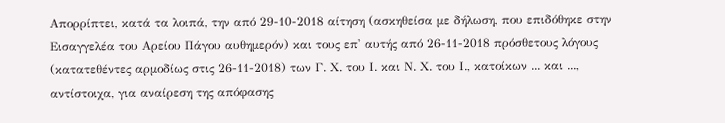Απορρίπτει, κατά τα λοιπά, την από 29-10-2018 αίτηση (ασκηθείσα με δήλωση, που επιδόθηκε στην Εισαγγελέα του Αρείου Πάγου αυθημερόν) και τους επ' αυτής από 26-11-2018 πρόσθετους λόγους (κατατεθέντες αρμοδίως στις 26-11-2018) των Γ. Χ. του Ι. και Ν. Χ. του Ι., κατοίκων ... και ..., αντίστοιχα, για αναίρεση της απόφασης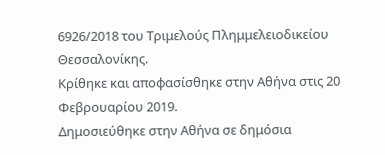6926/2018 του Τριμελούς Πλημμελειοδικείου Θεσσαλονίκης.
Κρίθηκε και αποφασίσθηκε στην Αθήνα στις 20 Φεβρουαρίου 2019.
Δημοσιεύθηκε στην Αθήνα σε δημόσια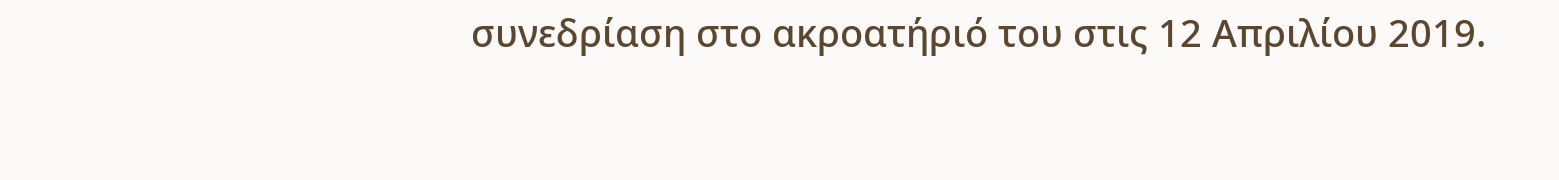συνεδρίαση στο ακροατήριό του στις 12 Απριλίου 2019.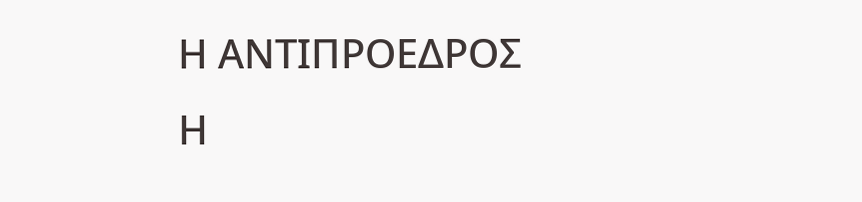Η ΑΝΤΙΠΡΟΕΔΡΟΣ
Η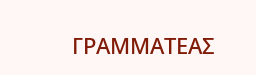ΓΡΑΜΜΑΤΕΑΣ